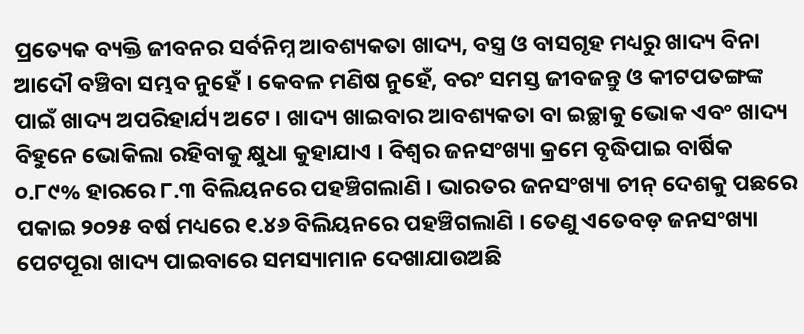ପ୍ରତ୍ୟେକ ବ୍ୟକ୍ତି ଜୀବନର ସର୍ବନିମ୍ନ ଆବଶ୍ୟକତା ଖାଦ୍ୟ, ବସ୍ତ୍ର ଓ ବାସଗୃହ ମଧ୍ୟରୁ ଖାଦ୍ୟ ବିନା ଆଦୌ ବଞ୍ଚିବା ସମ୍ଭବ ନୁହେଁ । କେବଳ ମଣିଷ ନୁହେଁ, ବରଂ ସମସ୍ତ ଜୀବଜନ୍ତୁ ଓ କୀଟପତଙ୍ଗଙ୍କ ପାଇଁ ଖାଦ୍ୟ ଅପରିହାର୍ଯ୍ୟ ଅଟେ । ଖାଦ୍ୟ ଖାଇବାର ଆବଶ୍ୟକତା ବା ଇଚ୍ଛାକୁ ଭୋକ ଏବଂ ଖାଦ୍ୟ ବିହୁନେ ଭୋକିଲା ରହିବାକୁ କ୍ଷୁଧା କୁହାଯାଏ । ବିଶ୍ୱର ଜନସଂଖ୍ୟା କ୍ରମେ ବୃଦ୍ଧିପାଇ ବାର୍ଷିକ ୦.୮୯% ହାରରେ ୮.୩ ବିଲିୟନରେ ପହଞ୍ଚିଗଲାଣି । ଭାରତର ଜନସଂଖ୍ୟା ଚୀନ୍‌ ଦେଶକୁ ପଛରେ ପକାଇ ୨୦୨୫ ବର୍ଷ ମଧ୍ୟରେ ୧.୪୬ ବିଲିୟନରେ ପହଞ୍ଚିଗଲାଣି । ତେଣୁ ଏତେବଡ଼ ଜନସଂଖ୍ୟା ପେଟପୂରା ଖାଦ୍ୟ ପାଇବାରେ ସମସ୍ୟାମାନ ଦେଖାଯାଉଅଛି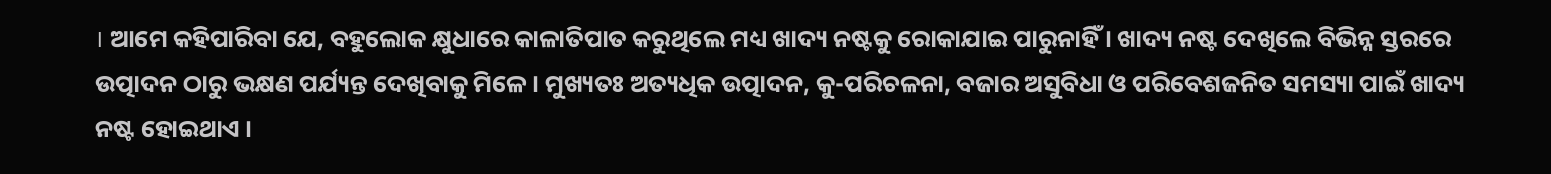। ଆମେ କହିପାରିବା ଯେ, ବହୁଲୋକ କ୍ଷୁଧାରେ କାଳାତିପାତ କରୁଥିଲେ ମଧ୍ୟ ଖାଦ୍ୟ ନଷ୍ଟକୁ ରୋକାଯାଇ ପାରୁନାହିଁ । ଖାଦ୍ୟ ନଷ୍ଟ ଦେଖିଲେ ବିଭିନ୍ନ ସ୍ତରରେ ଉତ୍ପାଦନ ଠାରୁ ଭକ୍ଷଣ ପର୍ଯ୍ୟନ୍ତ ଦେଖିବାକୁ ମିଳେ । ମୁଖ୍ୟତଃ ଅତ୍ୟଧିକ ଉତ୍ପାଦନ, କୁ-ପରିଚଳନା, ବଜାର ଅସୁବିଧା ଓ ପରିବେଶଜନିତ ସମସ୍ୟା ପାଇଁ ଖାଦ୍ୟ ନଷ୍ଟ ହୋଇଥାଏ ।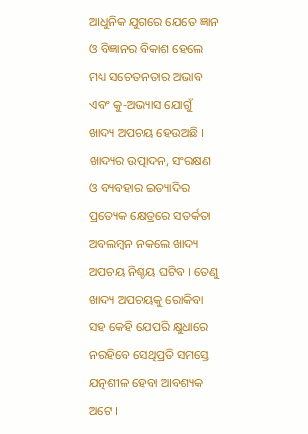ଆଧୁନିକ ଯୁଗରେ ଯେତେ ଜ୍ଞାନ ଓ ବିଜ୍ଞାନର ବିକାଶ ହେଲେ ମଧ୍ୟ ସଚେତନତାର ଅଭାବ ଏବଂ କୁ-ଅଭ୍ୟାସ ଯୋଗୁଁ ଖାଦ୍ୟ ଅପଚୟ ହେଉଅଛି । ଖାଦ୍ୟର ଉତ୍ପାଦନ, ସଂରକ୍ଷଣ ଓ ବ୍ୟବହାର ଇତ୍ୟାଦିର ପ୍ରତ୍ୟେକ କ୍ଷେତ୍ରରେ ସତର୍କତା ଅବଲମ୍ବନ ନକଲେ ଖାଦ୍ୟ ଅପଚୟ ନିଶ୍ଚୟ ଘଟିବ । ତେଣୁ ଖାଦ୍ୟ ଅପଚୟକୁ ରୋକିବା ସହ କେହି ଯେପରି କ୍ଷୁଧାରେ ନରହିବେ ସେଥିପ୍ରତି ସମସ୍ତେ ଯତ୍ନଶୀଳ ହେବା ଆବଶ୍ୟକ ଅଟେ ।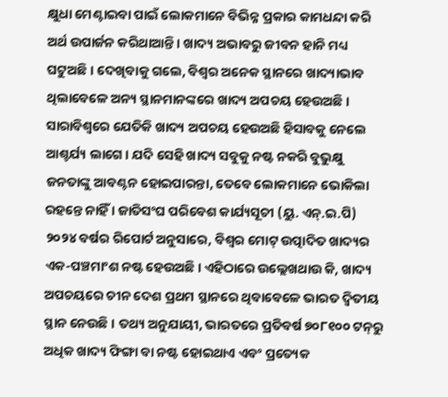କ୍ଷୁଧା ମେଣ୍ଟାଇବା ପାଇଁ ଲୋକମାନେ ବିଭିନ୍ନ ପ୍ରକାର କାମଧନ୍ଦା କରି ଅର୍ଥ ଉପାର୍ଜନ କରିଥାଆନ୍ତି । ଖାଦ୍ୟ ଅଭାବରୁ ଜୀବନ ହାନି ମଧ୍ୟ ଘଟୁଅଛି । ଦେଖିବାକୁ ଗଲେ, ବିଶ୍ୱର ଅନେକ ସ୍ଥାନରେ ଖାଦ୍ୟାଭାବ ଥିଲାବେଳେ ଅନ୍ୟ ସ୍ଥାନମାନଙ୍କରେ ଖାଦ୍ୟ ଅପଚୟ ହେଉଅଛି । ସାରାବିଶ୍ୱରେ ଯେତିକି ଖାଦ୍ୟ ଅପଚୟ ହେଉଅଛି ହିସାବକୁ ନେଲେ ଆଶ୍ଚର୍ଯ୍ୟ ଲାଗେ । ଯଦି ସେହି ଖାଦ୍ୟ ସବୁକୁ ନଷ୍ଟ ନକରି ବୁଭୁକ୍ଷୁ ଜନତାଙ୍କୁ ଆବଣ୍ଟନ ହୋଇପାରନ୍ତା, ତେବେ ଲୋକମାନେ ଭୋକିଲା ରହନ୍ତେ ନାହିଁ । ଜାତିସଂଘ ପରିବେଶ କାର୍ଯ୍ୟସୂଚୀ (ୟୁ. ଏନ୍‌.ଇ.ପି) ୨୦୨୪ ବର୍ଷର ରିପୋର୍ଟ ଅନୁସାରେ, ବିଶ୍ୱର ମୋଟ୍‌ ଉତ୍ପାଦିତ ଖାଦ୍ୟର ଏକ-ପଞ୍ଚମାଂଶ ନଷ୍ଟ ହେଉଅଛି । ଏହିଠାରେ ଉଲ୍ଲେଖଥାଉ କି, ଖାଦ୍ୟ ଅପଚୟରେ ଚୀନ ଦେଶ ପ୍ରଥମ ସ୍ଥାନରେ ଥିବାବେଳେ ଭାରତ ଦ୍ୱିତୀୟ ସ୍ଥାନ ନେଉଛି । ତଥ୍ୟ ଅନୁଯାୟୀ, ଭାରତରେ ପ୍ରତିବର୍ଷ ୭୦୮୧୦୦ ଟନ୍‌ରୁ ଅଧିକ ଖାଦ୍ୟ ଫିଙ୍ଗା ବା ନଷ୍ଟ ହୋଇଥାଏ ଏବଂ ପ୍ରତ୍ୟେକ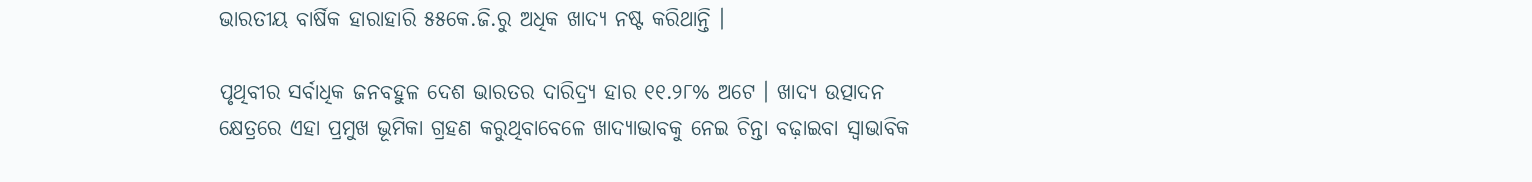ଭାରତୀୟ ବାର୍ଷିକ ହାରାହାରି ୫୫କେ.ଜି.ରୁ ଅଧିକ ଖାଦ୍ୟ ନଷ୍ଟ କରିଥାନ୍ତି ।

ପୃଥିବୀର ସର୍ବାଧିକ ଜନବହୁଳ ଦେଶ ଭାରତର ଦାରିଦ୍ର‌୍ୟ ହାର ୧୧.୨୮% ଅଟେ । ଖାଦ୍ୟ ଉତ୍ପାଦନ କ୍ଷେତ୍ରରେ ଏହା ପ୍ରମୁଖ ଭୂମିକା ଗ୍ରହଣ କରୁଥିବାବେଳେ ଖାଦ୍ୟାଭାବକୁ ନେଇ ଚିନ୍ତା ବଢ଼ାଇବା ସ୍ୱାଭାବିକ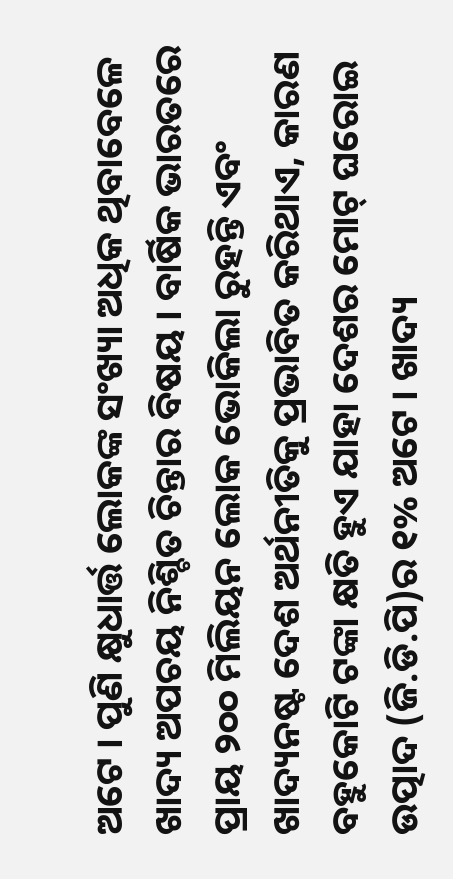ଅଟେ । ପୁଣି କ୍ଷୁଧାର୍ତ୍ତ ଲୋକଙ୍କ ସଂଖ୍ୟା ଅଧିକ ଥିବାବେଳେ ଖାଦ୍ୟ ଅପଚୟ ନିଶ୍ଚିତ ଚିନ୍ତାର ବିଷୟ । ବାର୍ଷିକ ଭାରତରେ ପ୍ରାୟ ୨୦୦ ମିଲିୟନ ଲୋକ ଭୋକିଲା ରୁହନ୍ତି ଏବଂ ଖାଦ୍ୟନଷ୍ଟ ଦେଶ ଅର୍ଥନୀତିକୁ ପ୍ରଭାବିତ କରିଥାଏ, କାରଣ ବହୁକୋଟି ଟଙ୍କା କ୍ଷତି ହୁଏ ଯାହା ଦେଶର ମୋଟ୍‌ ଘରୋଇ ଉତ୍ପାଦ (ଜି.ଡି.ପି)ର ୧% ଅଟେ । ଖାଦ୍ୟ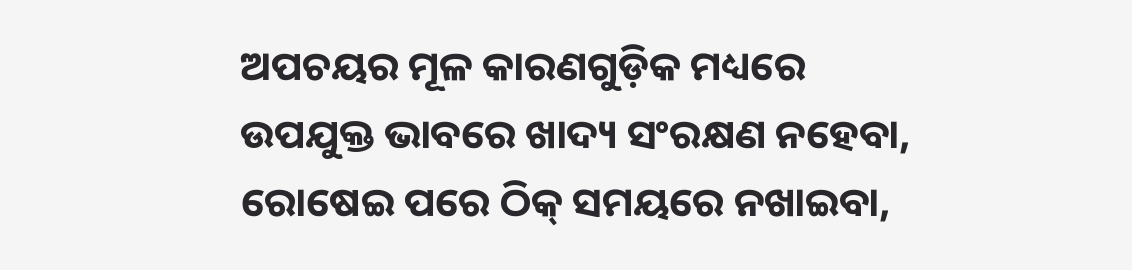ଅପଚୟର ମୂଳ କାରଣଗୁଡ଼ିକ ମଧ୍ୟରେ ଉପଯୁକ୍ତ ଭାବରେ ଖାଦ୍ୟ ସଂରକ୍ଷଣ ନହେବା, ରୋଷେଇ ପରେ ଠିକ୍‌ ସମୟରେ ନଖାଇବା,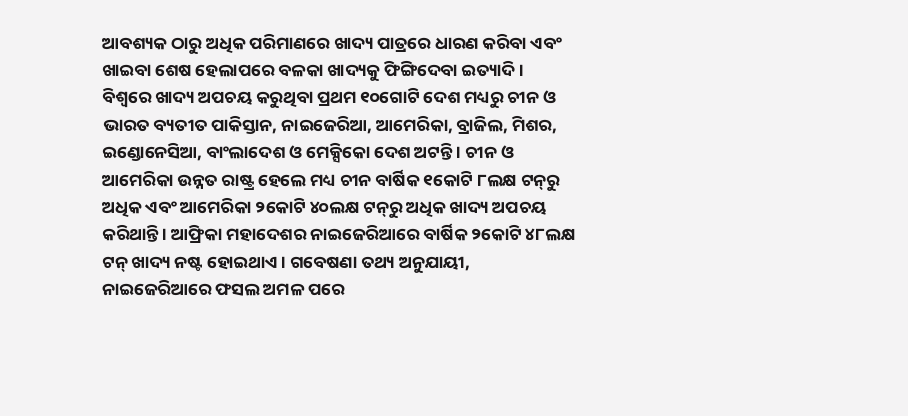ଆବଶ୍ୟକ ଠାରୁ ଅଧିକ ପରିମାଣରେ ଖାଦ୍ୟ ପାତ୍ରରେ ଧାରଣ କରିବା ଏବଂ ଖାଇବା ଶେଷ ହେଲାପରେ ବଳକା ଖାଦ୍ୟକୁ ଫିଙ୍ଗିଦେବା ଇତ୍ୟାଦି । ବିଶ୍ୱରେ ଖାଦ୍ୟ ଅପଚୟ କରୁଥିବା ପ୍ରଥମ ୧୦ଗୋଟି ଦେଶ ମଧ୍ୟରୁ ଚୀନ ଓ ଭାରତ ବ୍ୟତୀତ ପାକିସ୍ତାନ, ନାଇଜେରିଆ, ଆମେରିକା, ବ୍ରାଜିଲ, ମିଶର, ଇଣ୍ଡୋନେସିଆ, ବାଂଲାଦେଶ ଓ ମେକ୍ସିକୋ ଦେଶ ଅଟନ୍ତି । ଚୀନ ଓ ଆମେରିକା ଉନ୍ନତ ରାଷ୍ଟ୍ର ହେଲେ ମଧ୍ୟ ଚୀନ ବାର୍ଷିକ ୧କୋଟି ୮ଲକ୍ଷ ଟନ୍‌ରୁ ଅଧିକ ଏବଂ ଆମେରିକା ୨କୋଟି ୪୦ଲକ୍ଷ ଟନ୍‌ରୁ ଅଧିକ ଖାଦ୍ୟ ଅପଚୟ କରିଥାନ୍ତି । ଆଫ୍ରିକା ମହାଦେଶର ନାଇଜେରିଆରେ ବାର୍ଷିକ ୨କୋଟି ୪୮ଲକ୍ଷ ଟନ୍‌ ଖାଦ୍ୟ ନଷ୍ଟ ହୋଇଥାଏ । ଗବେଷଣା ତଥ୍ୟ ଅନୁଯାୟୀ, ନାଇଜେରିଆରେ ଫସଲ ଅମଳ ପରେ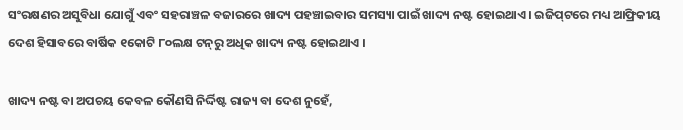ସଂରକ୍ଷଣର ଅସୁବିଧା ଯୋଗୁଁ ଏବଂ ସହରାଞ୍ଚଳ ବଜାରରେ ଖାଦ୍ୟ ପହଞ୍ଚାଇବାର ସମସ୍ୟା ପାଇଁ ଖାଦ୍ୟ ନଷ୍ଟ ହୋଇଥାଏ । ଇଜିପ୍‌ଟରେ ମଧ୍ୟ ଆଫ୍ରିକୀୟ ଦେଶ ହିସାବରେ ବାର୍ଷିକ ୧କୋଟି ୮୦ଲକ୍ଷ ଟନ୍‌ରୁ ଅଧିକ ଖାଦ୍ୟ ନଷ୍ଟ ହୋଇଥାଏ ।

ଖାଦ୍ୟ ନଷ୍ଟ ବା ଅପଚୟ କେବଳ କୌଣସି ନିର୍ଦ୍ଦିଷ୍ଟ ରାଜ୍ୟ ବା ଦେଶ ନୁହେଁ,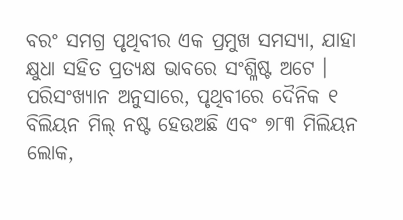ବରଂ ସମଗ୍ର ପୃଥିବୀର ଏକ ପ୍ରମୁଖ ସମସ୍ୟା, ଯାହା କ୍ଷୁଧା ସହିତ ପ୍ରତ୍ୟକ୍ଷ ଭାବରେ ସଂଶ୍ଳିଷ୍ଟ ଅଟେ । ପରିସଂଖ୍ୟାନ ଅନୁସାରେ, ପୃଥିବୀରେ ଦୈନିକ ୧ ବିଲିୟନ ମିଲ୍‌ ନଷ୍ଟ ହେଉଅଛି ଏବଂ ୭୮୩ ମିଲିୟନ ଲୋକ,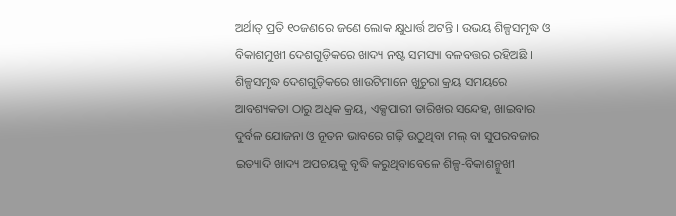ଅର୍ଥାତ୍‌ ପ୍ରତି ୧୦ଜଣରେ ଜଣେ ଲୋକ କ୍ଷୁଧାର୍ତ୍ତ ଅଟନ୍ତି । ଉଭୟ ଶିଳ୍ପସମୃଦ୍ଧ ଓ ବିକାଶମୁଖୀ ଦେଶଗୁଡ଼ିକରେ ଖାଦ୍ୟ ନଷ୍ଟ ସମସ୍ୟା ବଳବତ୍ତର ରହିଅଛି । ଶିଳ୍ପସମୃଦ୍ଧ ଦେଶଗୁଡ଼ିକରେ ଖାଉଟିମାନେ ଖୁଚୁରା କ୍ରୟ ସମୟରେ ଆବଶ୍ୟକତା ଠାରୁ ଅଧିକ କ୍ରୟ, ଏକ୍ସପାରୀ ତାରିଖର ସନ୍ଦେହ, ଖାଇବାର ଦୁର୍ବଳ ଯୋଜନା ଓ ନୂତନ ଭାବରେ ଗଢ଼ି ଉଠୁଥିବା ମଲ୍‌ ବା ସୁପରବଜାର ଇତ୍ୟାଦି ଖାଦ୍ୟ ଅପଚୟକୁ ବୃଦ୍ଧି କରୁଥିବାବେଳେ ଶିଳ୍ପ-ବିକାଶନ୍ମୁଖୀ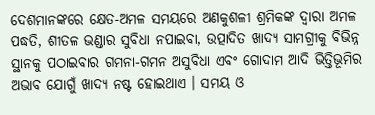ଦେଶମାନଙ୍କରେ କ୍ଷେତ-ଅମଳ ସମୟରେ ଅଣକୁଶଳୀ ଶ୍ରମିକଙ୍କ ଦ୍ୱାରା ଅମଳ ପଦ୍ଧତି, ଶୀତଳ ଭଣ୍ଡାର ସୁବିଧା ନପାଇବା, ଉତ୍ପାଦିତ ଖାଦ୍ୟ ସାମଗ୍ରୀକୁ ବିଭିନ୍ନ ସ୍ଥାନକୁ ପଠାଇବାର ଗମନା-ଗମନ ଅସୁବିଧା ଏବଂ ଗୋଦାମ ଆଦି ଭିତ୍ତିଭୂମିର ଅଭାବ ଯୋଗୁଁ ଖାଦ୍ୟ ନଷ୍ଟ ହୋଇଥାଏ । ସମୟ ଓ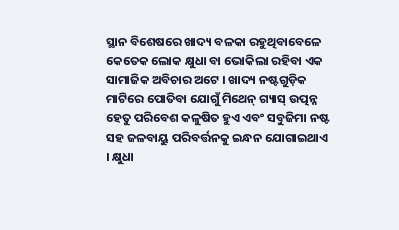ସ୍ଥାନ ବିଶେଷରେ ଖାଦ୍ୟ ବଳକା ରହୁଥିବାବେଳେ କେତେକ ଲୋକ କ୍ଷୁଧା ବା ଭୋକିଲା ରହିବା ଏକ ସାମାଜିକ ଅବିଚାର ଅଟେ । ଖାଦ୍ୟ ନଷ୍ଟଗୁଡ଼ିକ ମାଟିରେ ପୋତିବା ଯୋଗୁଁ ମିଥେନ୍‌ ଗ୍ୟାସ୍‌ ଉତ୍ପନ୍ନ ହେତୁ ପରିବେଶ କଳୁଷିତ ହୁଏ ଏବଂ ସବୁଜିମା ନଷ୍ଟ ସହ ଜଳବାୟୁ ପରିବର୍ତ୍ତନକୁ ଇନ୍ଧନ ଯୋଗାଇଥାଏ । କ୍ଷୁଧା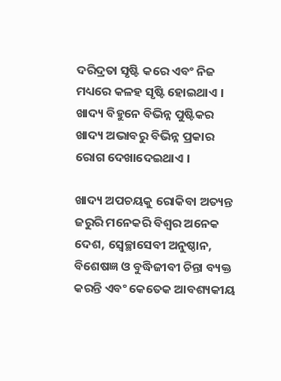ଦରିଦ୍ରତା ସୃଷ୍ଟି କରେ ଏବଂ ନିଜ ମଧ୍ୟରେ କଳହ ସୃଷ୍ଟି ହୋଇଥାଏ । ଖାଦ୍ୟ ବିହୁନେ ବିଭିନ୍ନ ପୁଷ୍ଟିକର ଖାଦ୍ୟ ଅଭାବରୁ ବିଭିନ୍ନ ପ୍ରକାର ରୋଗ ଦେଖାଦେଇଥାଏ ।

ଖାଦ୍ୟ ଅପଚୟକୁ ରୋକିବା ଅତ୍ୟନ୍ତ ଜରୁରି ମନେକରି ବିଶ୍ୱର ଅନେକ ଦେଶ, ସ୍ୱେଚ୍ଛାସେବୀ ଅନୁଷ୍ଠାନ, ବିଶେଷଜ୍ଞ ଓ ବୁଦ୍ଧିଜୀବୀ ଚିନ୍ତା ବ୍ୟକ୍ତ କରନ୍ତି ଏବଂ କେତେକ ଆବଶ୍ୟକୀୟ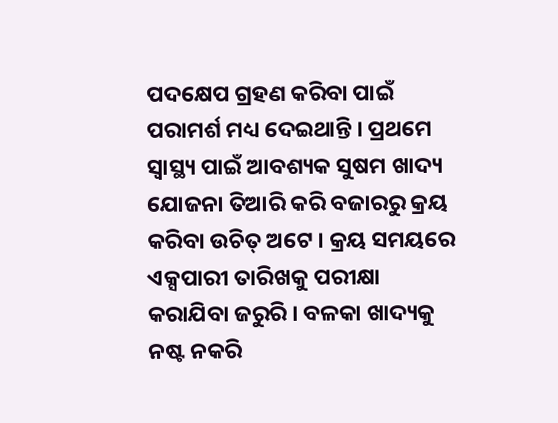ପଦକ୍ଷେପ ଗ୍ରହଣ କରିବା ପାଇଁ ପରାମର୍ଶ ମଧ୍ୟ ଦେଇଥାନ୍ତି । ପ୍ରଥମେ ସ୍ୱାସ୍ଥ୍ୟ ପାଇଁ ଆବଶ୍ୟକ ସୁଷମ ଖାଦ୍ୟ ଯୋଜନା ତିଆରି କରି ବଜାରରୁ କ୍ରୟ କରିବା ଉଚିତ୍‌ ଅଟେ । କ୍ରୟ ସମୟରେ ଏକ୍ସପାରୀ ତାରିଖକୁ ପରୀକ୍ଷା କରାଯିବା ଜରୁରି । ବଳକା ଖାଦ୍ୟକୁ ନଷ୍ଟ ନକରି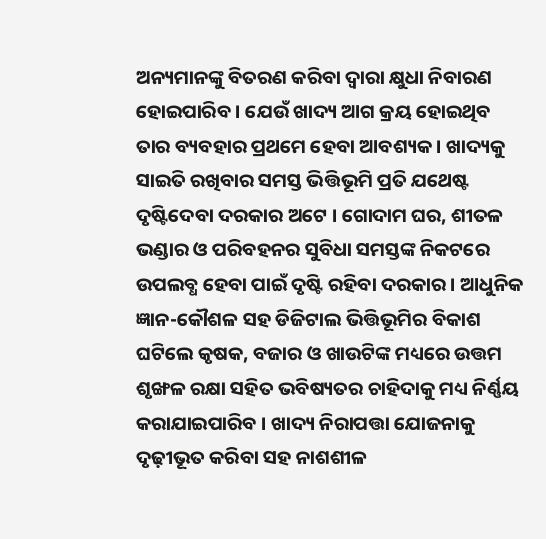ଅନ୍ୟମାନଙ୍କୁ ବିତରଣ କରିବା ଦ୍ୱାରା କ୍ଷୁଧା ନିବାରଣ ହୋଇପାରିବ । ଯେଉଁ ଖାଦ୍ୟ ଆଗ କ୍ରୟ ହୋଇଥିବ ତାର ବ୍ୟବହାର ପ୍ରଥମେ ହେବା ଆବଶ୍ୟକ । ଖାଦ୍ୟକୁ ସାଇତି ରଖିବାର ସମସ୍ତ ଭିତ୍ତିଭୂମି ପ୍ରତି ଯଥେଷ୍ଟ ଦୃଷ୍ଟିଦେବା ଦରକାର ଅଟେ । ଗୋଦାମ ଘର, ଶୀତଳ ଭଣ୍ଡାର ଓ ପରିବହନର ସୁବିଧା ସମସ୍ତଙ୍କ ନିକଟରେ ଉପଲବ୍ଧ ହେବା ପାଇଁ ଦୃଷ୍ଟି ରହିବା ଦରକାର । ଆଧୁନିକ ଜ୍ଞାନ-କୌଶଳ ସହ ଡିଜିଟାଲ ଭିତ୍ତିଭୂମିର ବିକାଶ ଘଟିଲେ କୃଷକ, ବଜାର ଓ ଖାଉଟିଙ୍କ ମଧ୍ୟରେ ଉତ୍ତମ ଶୃଙ୍ଖଳ ରକ୍ଷା ସହିତ ଭବିଷ୍ୟତର ଚାହିଦାକୁ ମଧ୍ୟ ନିର୍ଣ୍ଣୟ କରାଯାଇପାରିବ । ଖାଦ୍ୟ ନିରାପତ୍ତା ଯୋଜନାକୁ ଦୃଢ଼ୀଭୂତ କରିବା ସହ ନାଶଶୀଳ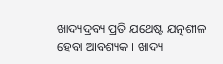ଖାଦ୍ୟଦ୍ରବ୍ୟ ପ୍ରତି ଯଥେଷ୍ଟ ଯତ୍ନଶୀଳ ହେବା ଆବଶ୍ୟକ । ଖାଦ୍ୟ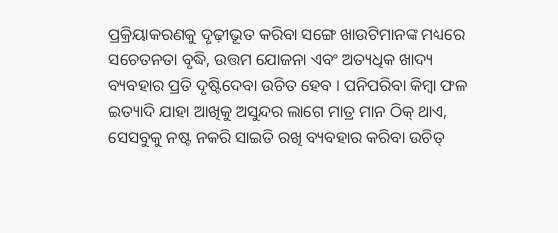ପ୍ରକ୍ରିୟାକରଣକୁ ଦୃଢ଼ୀଭୂତ କରିବା ସଙ୍ଗେ ଖାଉଟିମାନଙ୍କ ମଧ୍ୟରେ ସଚେତନତା ବୃଦ୍ଧି, ଉତ୍ତମ ଯୋଜନା ଏବଂ ଅତ୍ୟଧିକ ଖାଦ୍ୟ ବ୍ୟବହାର ପ୍ରତି ଦୃଷ୍ଟିଦେବା ଉଚିତ ହେବ । ପନିପରିବା କିମ୍ବା ଫଳ ଇତ୍ୟାଦି ଯାହା ଆଖିକୁ ଅସୁନ୍ଦର ଲାଗେ ମାତ୍ର ମାନ ଠିକ୍‌ ଥାଏ, ସେସବୁକୁ ନଷ୍ଟ ନକରି ସାଇତି ରଖି ବ୍ୟବହାର କରିବା ଉଚିତ୍‌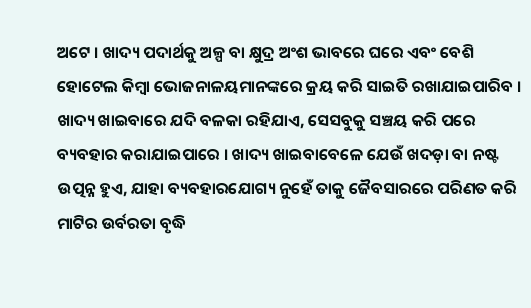ଅଟେ । ଖାଦ୍ୟ ପଦାର୍ଥକୁ ଅଳ୍ପ ବା କ୍ଷୁଦ୍ର ଅଂଶ ଭାବରେ ଘରେ ଏବଂ ବେଶି ହୋଟେଲ କିମ୍ବା ଭୋଜନାଳୟମାନଙ୍କରେ କ୍ରୟ କରି ସାଇତି ରଖାଯାଇପାରିବ । ଖାଦ୍ୟ ଖାଇବାରେ ଯଦି ବଳକା ରହିଯାଏ, ସେସବୁକୁ ସଞ୍ଚୟ କରି ପରେ ବ୍ୟବହାର କରାଯାଇପାରେ । ଖାଦ୍ୟ ଖାଇବାବେଳେ ଯେଉଁ ଖଦଡ଼ା ବା ନଷ୍ଟ ଉତ୍ପନ୍ନ ହୁଏ, ଯାହା ବ୍ୟବହାରଯୋଗ୍ୟ ନୁହେଁ ତାକୁ ଜୈବସାରରେ ପରିଣତ କରି ମାଟିର ଉର୍ବରତା ବୃଦ୍ଧି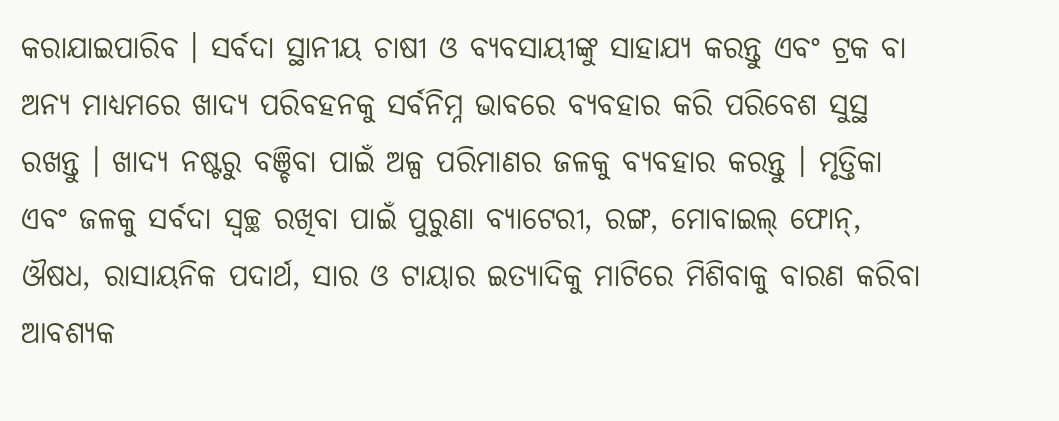କରାଯାଇପାରିବ । ସର୍ବଦା ସ୍ଥାନୀୟ ଚାଷୀ ଓ ବ୍ୟବସାୟୀଙ୍କୁ ସାହାଯ୍ୟ କରନ୍ତୁ ଏବଂ ଟ୍ରକ ବା ଅନ୍ୟ ମାଧ୍ୟମରେ ଖାଦ୍ୟ ପରିବହନକୁ ସର୍ବନିମ୍ନ ଭାବରେ ବ୍ୟବହାର କରି ପରିବେଶ ସୁସ୍ଥ ରଖନ୍ତୁ । ଖାଦ୍ୟ ନଷ୍ଟରୁ ବଞ୍ଚିବା ପାଇଁ ଅଳ୍ପ ପରିମାଣର ଜଳକୁ ବ୍ୟବହାର କରନ୍ତୁ । ମୃତ୍ତିକା ଏବଂ ଜଳକୁ ସର୍ବଦା ସ୍ୱଚ୍ଛ ରଖିବା ପାଇଁ ପୁରୁଣା ବ୍ୟାଟେରୀ, ରଙ୍ଗ, ମୋବାଇଲ୍‌ ଫୋନ୍‌, ଔଷଧ, ରାସାୟନିକ ପଦାର୍ଥ, ସାର ଓ ଟାୟାର ଇତ୍ୟାଦିକୁ ମାଟିରେ ମିଶିବାକୁ ବାରଣ କରିବା ଆବଶ୍ୟକ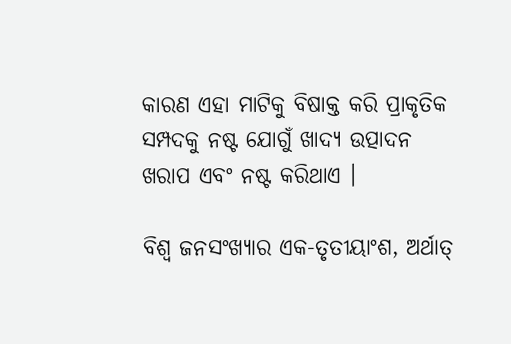କାରଣ ଏହା ମାଟିକୁ ବିଷାକ୍ତ କରି ପ୍ରାକୃତିକ ସମ୍ପଦକୁ ନଷ୍ଟ ଯୋଗୁଁ ଖାଦ୍ୟ ଉତ୍ପାଦନ ଖରାପ ଏବଂ ନଷ୍ଟ କରିଥାଏ ।

ବିଶ୍ୱ ଜନସଂଖ୍ୟାର ଏକ-ତୃତୀୟାଂଶ, ଅର୍ଥାତ୍‌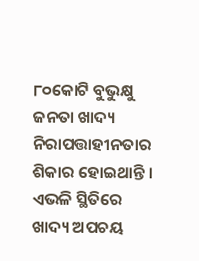୮୦କୋଟି ବୁଭୁକ୍ଷୁ ଜନତା ଖାଦ୍ୟ ନିରାପତ୍ତାହୀନତାର ଶିକାର ହୋଇଥାନ୍ତି । ଏଭଳି ସ୍ଥିତିରେ ଖାଦ୍ୟ ଅପଚୟ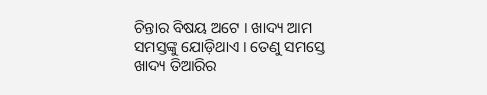ଚିନ୍ତାର ବିଷୟ ଅଟେ । ଖାଦ୍ୟ ଆମ ସମସ୍ତଙ୍କୁ ଯୋଡ଼ିଥାଏ । ତେଣୁ ସମସ୍ତେ ଖାଦ୍ୟ ତିଆରିର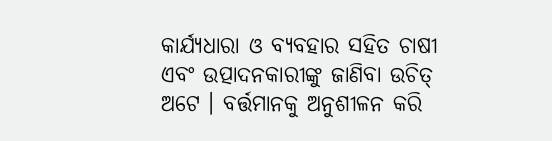କାର୍ଯ୍ୟଧାରା ଓ ବ୍ୟବହାର ସହିତ ଚାଷୀ ଏବଂ ଉତ୍ପାଦନକାରୀଙ୍କୁ ଜାଣିବା ଉଚିତ୍‌ ଅଟେ । ବର୍ତ୍ତମାନକୁ ଅନୁଶୀଳନ କରି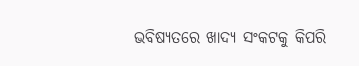ଭବିଷ୍ୟତରେ ଖାଦ୍ୟ ସଂକଟକୁ କିପରି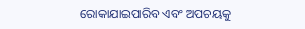ରୋକାଯାଇପାରିବ ଏବଂ ଅପଚୟକୁ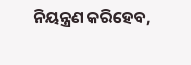ନିୟନ୍ତ୍ରଣ କରିହେବ,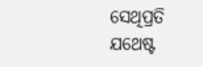ସେଥିପ୍ରତି ଯଥେଷ୍ଟ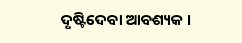ଦୃଷ୍ଟିଦେବା ଆବଶ୍ୟକ ।